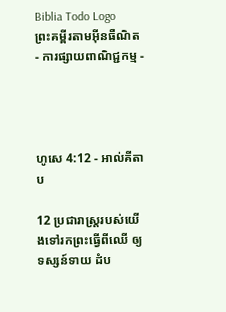Biblia Todo Logo
ព្រះគម្ពីរតាមអ៊ីនធឺណិត
- ការផ្សាយពាណិជ្ជកម្ម -




ហូសេ 4:12 - អាល់គីតាប

12 ប្រជា‌រាស្ត្ររបស់យើងទៅរកព្រះធ្វើពីឈើ ឲ្យទស្សន៍‌ទាយ ដំប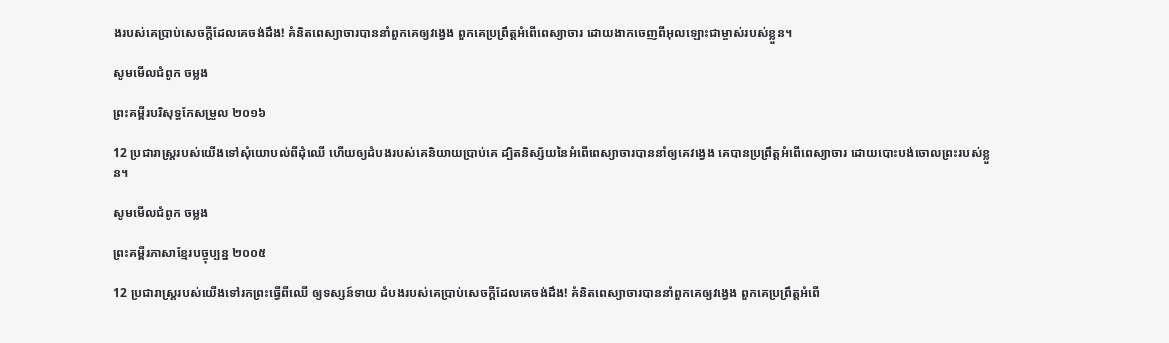ងរបស់គេប្រាប់សេចក្ដីដែលគេចង់ដឹង! គំនិតពេស្យា‌ចារបាននាំពួកគេឲ្យវង្វេង ពួកគេប្រព្រឹត្តអំពើពេស្យា‌ចារ ដោយងាកចេញពីអុលឡោះជាម្ចាស់របស់ខ្លួន។

សូមមើលជំពូក ចម្លង

ព្រះគម្ពីរបរិសុទ្ធកែសម្រួល ២០១៦

12 ប្រជា‌រាស្ត្ររបស់យើងទៅសុំយោបល់ពីដុំឈើ ហើយឲ្យដំបងរបស់គេនិយាយប្រាប់គេ ដ្បិតនិស្ស័យនៃអំពើពេស្យាចារបាននាំឲ្យគេវង្វេង គេបានប្រព្រឹត្តអំពើពេស្យាចារ ដោយបោះបង់ចោលព្រះរបស់ខ្លួន។

សូមមើលជំពូក ចម្លង

ព្រះគម្ពីរភាសាខ្មែរបច្ចុប្បន្ន ២០០៥

12 ប្រជា‌រាស្ត្ររបស់យើងទៅរកព្រះធ្វើពីឈើ ឲ្យទស្សន៍‌ទាយ ដំបងរបស់គេប្រាប់សេចក្ដីដែលគេចង់ដឹង! គំនិតពេស្យា‌ចារបាននាំពួកគេឲ្យវង្វេង ពួកគេប្រព្រឹត្តអំពើ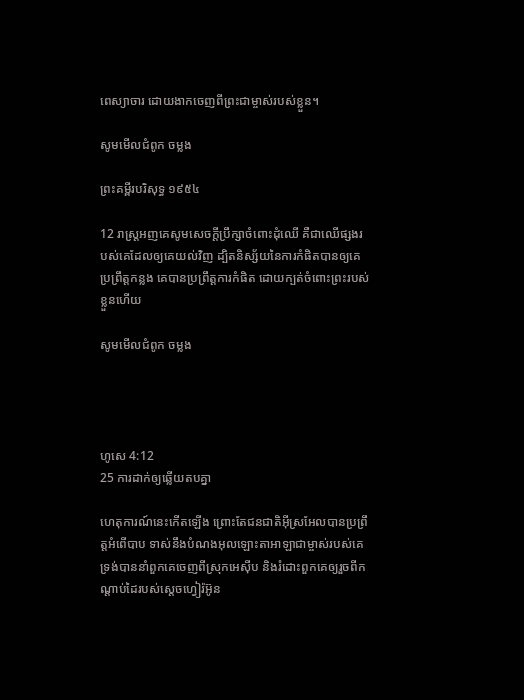ពេស្យា‌ចារ ដោយងាកចេញពីព្រះ‌ជាម្ចាស់របស់ខ្លួន។

សូមមើលជំពូក ចម្លង

ព្រះគម្ពីរបរិសុទ្ធ ១៩៥៤

12 រាស្ត្រអញគេសូមសេចក្ដីប្រឹក្សាចំពោះដុំឈើ គឺជាឈើផ្សងរបស់គេដែលឲ្យគេយល់វិញ ដ្បិតនិស្ស័យនៃការកំផិតបានឲ្យគេប្រព្រឹត្តកន្លង គេបានប្រព្រឹត្តការកំផិត ដោយក្បត់ចំពោះព្រះរបស់ខ្លួនហើយ

សូមមើលជំពូក ចម្លង




ហូសេ 4:12
25 ការដាក់ឲ្យឆ្លើយតបគ្នា

ហេតុ‌ការណ៍នេះកើតឡើង ព្រោះតែជន‌ជាតិអ៊ីស្រ‌អែលបានប្រព្រឹត្តអំពើបាប ទាស់នឹងបំណងអុលឡោះ‌តាអាឡាជាម្ចាស់របស់គេ ទ្រង់បាននាំពួកគេចេញពីស្រុកអេស៊ីប និងរំដោះពួកគេឲ្យរួចពីកណ្តាប់ដៃរបស់ស្តេចហ្វៀរ៉អ៊ូន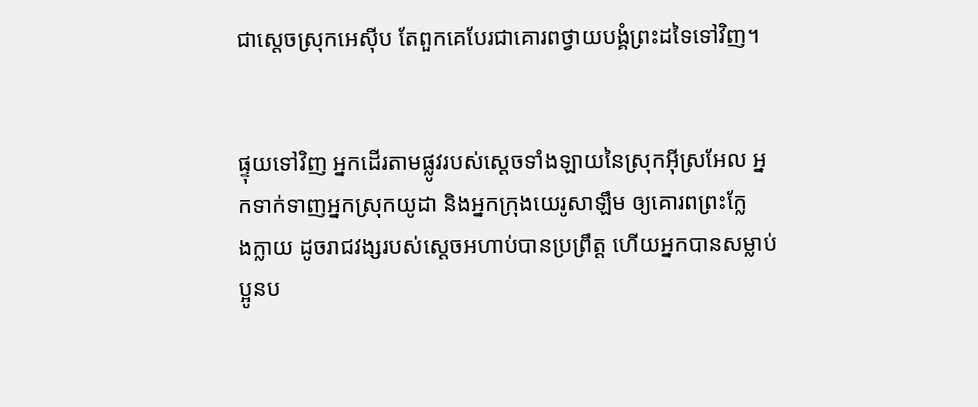ជាស្តេចស្រុកអេស៊ីប តែពួកគេបែរជាគោរពថ្វាយ‌បង្គំព្រះដទៃទៅវិញ។


ផ្ទុយទៅវិញ អ្នកដើរតាមផ្លូវរបស់ស្តេចទាំង‌ឡាយនៃស្រុកអ៊ីស្រ‌អែល អ្នកទាក់‌ទាញអ្នកស្រុកយូដា និងអ្នកក្រុងយេរូ‌សាឡឹម ឲ្យគោរពព្រះក្លែង‌ក្លាយ ដូចរាជវង្សរបស់ស្តេចអហាប់បានប្រព្រឹត្ត ហើយអ្នកបានសម្លាប់ប្អូនប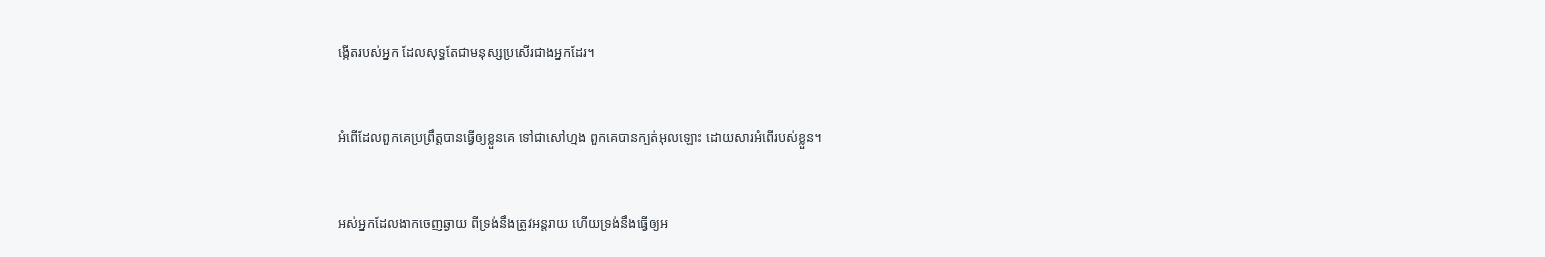ង្កើតរបស់អ្នក ដែលសុទ្ធតែជាមនុស្សប្រសើរជាងអ្នកដែរ។


អំពើដែលពួកគេប្រព្រឹត្តបានធ្វើឲ្យខ្លួនគេ ទៅជាសៅ‌ហ្មង ពួកគេបានក្បត់អុលឡោះ ដោយ‌សារអំពើរបស់ខ្លួន។


អស់អ្នកដែលងាកចេញឆ្ងាយ ពីទ្រង់នឹងត្រូវអន្តរាយ ហើយទ្រង់នឹងធ្វើឲ្យអ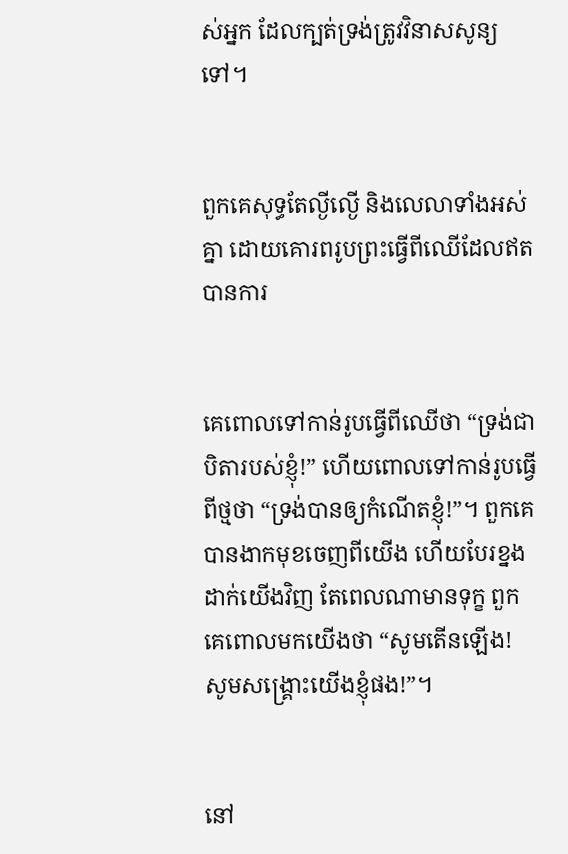ស់អ្នក ដែលក្បត់ទ្រង់ត្រូវវិនាសសូន្យទៅ។


ពួកគេសុទ្ធតែល្ងី‌ល្ងើ និងលេលាទាំងអស់គ្នា ដោយគោរពរូបព្រះធ្វើពីឈើដែលឥតបានការ


គេពោលទៅកាន់រូបធ្វើពីឈើថា “ទ្រង់ជាបិតារបស់ខ្ញុំ!” ហើយពោលទៅកាន់រូបធ្វើពីថ្មថា “ទ្រង់បានឲ្យកំណើតខ្ញុំ!”។ ពួកគេបានងាកមុខចេញពីយើង ហើយបែរខ្នងដាក់យើងវិញ តែពេលណាមានទុក្ខ ពួកគេពោលមកយើងថា “សូមតើនឡើង! សូមសង្គ្រោះយើងខ្ញុំផង!”។


នៅ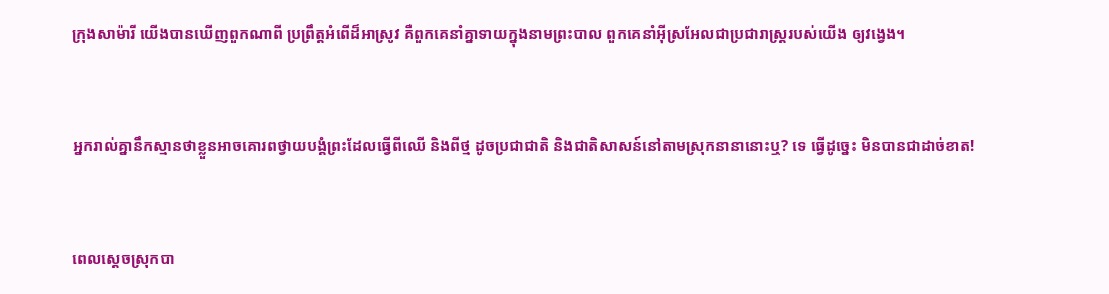ក្រុងសាម៉ារី យើងបានឃើញពួកណាពី ប្រព្រឹត្តអំពើដ៏អាស្រូវ គឺពួកគេនាំគ្នាទាយក្នុងនាមព្រះបាល ពួកគេនាំអ៊ីស្រ‌អែលជាប្រជា‌រាស្ត្ររបស់យើង ឲ្យវង្វេង។


អ្នករាល់គ្នានឹកស្មានថាខ្លួនអាចគោរពថ្វាយ‌បង្គំព្រះដែលធ្វើពីឈើ និងពីថ្ម ដូចប្រជា‌ជាតិ និងជាតិសាសន៍នៅតាមស្រុកនានានោះឬ? ទេ ធ្វើដូច្នេះ មិនបានជាដាច់ខាត!


ពេលស្ដេចស្រុកបា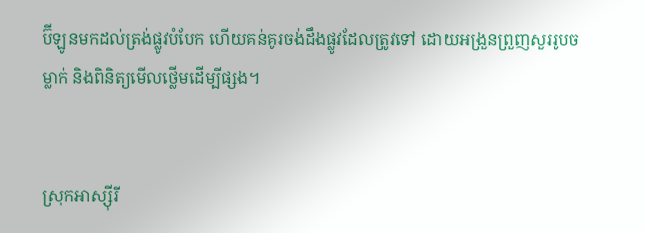ប៊ី‌ឡូនមកដល់ត្រង់ផ្លូវបំបែក ហើយគន់‌គូរចង់ដឹងផ្លូវដែលត្រូវទៅ ដោយអង្រួនព្រួញសួររូបចម្លាក់ និងពិនិត្យមើលថ្លើមដើម្បីផ្សង។


ស្រុកអាស្ស៊ីរី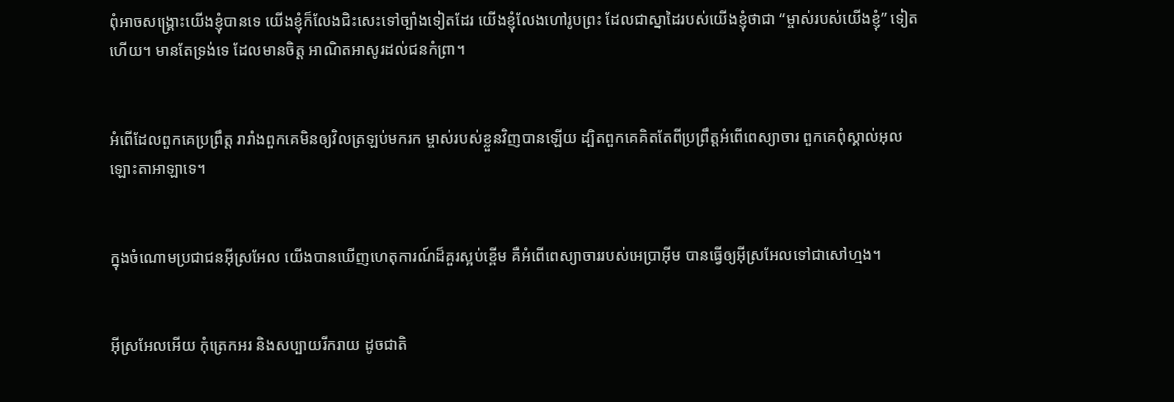ពុំអាចសង្គ្រោះយើងខ្ញុំបានទេ យើងខ្ញុំក៏លែងជិះសេះទៅច្បាំងទៀតដែរ យើងខ្ញុំលែងហៅរូបព្រះ ដែលជាស្នាដៃរបស់យើងខ្ញុំថាជា “ម្ចាស់របស់យើងខ្ញុំ” ទៀតហើយ។ មានតែទ្រង់ទេ ដែលមានចិត្ត អាណិត‌អាសូរដល់ជនកំព្រា។


អំពើដែលពួកគេប្រព្រឹត្ត រារាំងពួកគេមិនឲ្យវិលត្រឡប់មករក ម្ចាស់របស់ខ្លួនវិញបានឡើយ ដ្បិតពួកគេគិតតែពីប្រព្រឹត្តអំពើពេស្យា‌ចារ ពួកគេពុំស្គាល់អុលឡោះ‌តាអាឡាទេ។


ក្នុងចំណោមប្រជា‌ជនអ៊ីស្រ‌អែល យើងបានឃើញហេតុ‌ការណ៍ដ៏គួរស្អប់ខ្ពើម គឺអំពើពេស្យា‌ចាររបស់អេប្រាអ៊ីម បានធ្វើឲ្យអ៊ីស្រ‌អែលទៅជាសៅហ្មង។


អ៊ីស្រ‌អែលអើយ កុំត្រេក‌អរ និងសប្បាយរីក‌រាយ ដូចជាតិ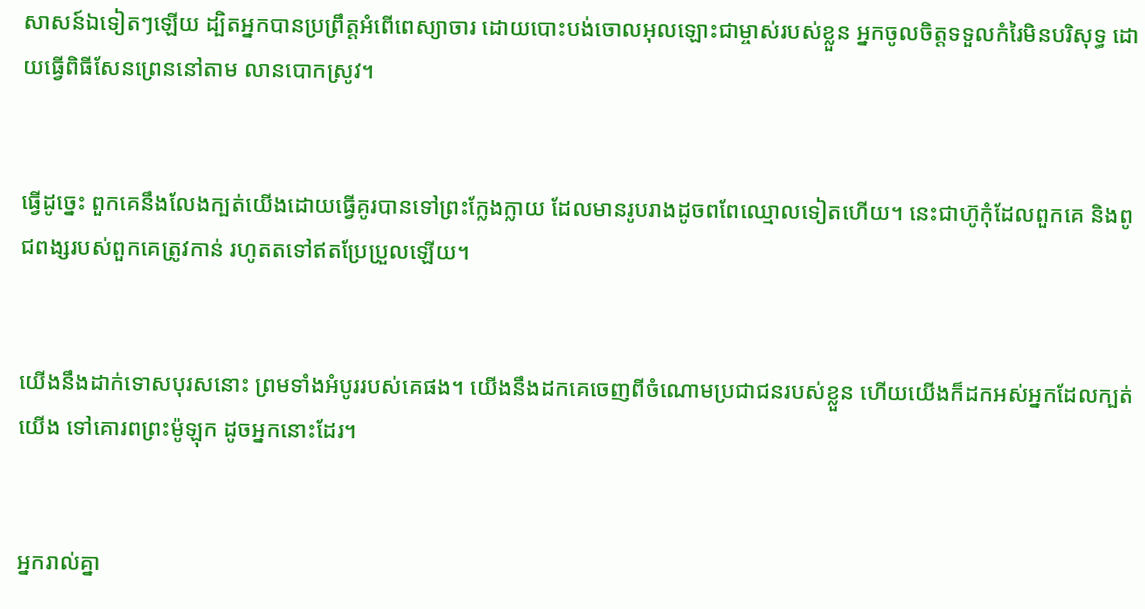សាសន៍ឯទៀតៗឡើយ ដ្បិតអ្នកបានប្រព្រឹត្តអំពើពេស្យា‌ចារ ដោយបោះបង់ចោលអុលឡោះជាម្ចាស់របស់ខ្លួន អ្នកចូលចិត្តទទួលកំរៃមិនបរិសុទ្ធ ដោយធ្វើពិធីសែន‌ព្រេននៅតាម លានបោកស្រូវ។


ធ្វើដូច្នេះ ពួកគេនឹងលែងក្បត់យើងដោយធ្វើគូរបានទៅព្រះក្លែងក្លាយ ដែលមានរូបរាងដូចពពែឈ្មោលទៀតហើយ។ នេះជាហ៊ូកុំដែលពួកគេ និងពូជ‌ពង្សរបស់ពួកគេត្រូវកាន់ រហូតតទៅឥតប្រែប្រួលឡើយ។


យើងនឹងដាក់ទោសបុរសនោះ ព្រមទាំងអំបូររបស់គេផង។ យើងនឹងដកគេចេញពីចំណោមប្រជា‌ជនរបស់ខ្លួន ហើយយើងក៏ដកអស់អ្នកដែលក្បត់យើង ទៅគោរពព្រះ‌ម៉ូឡុក ដូចអ្នកនោះដែរ។


អ្នករាល់គ្នា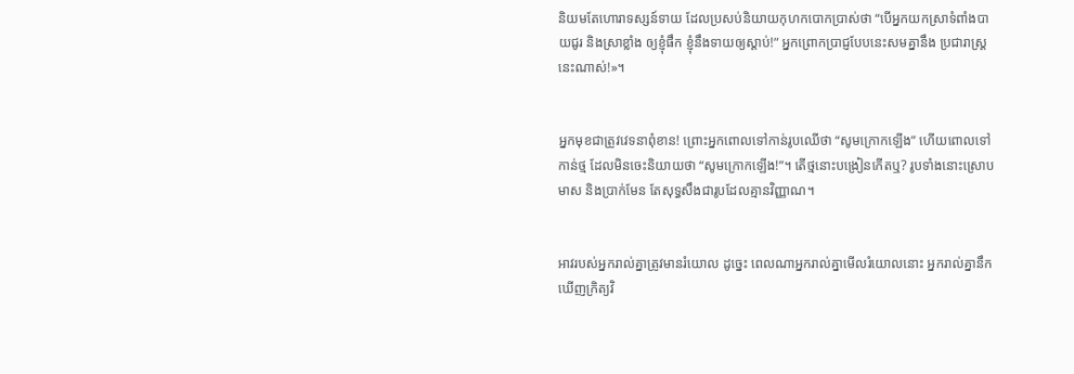និយមតែហោរាទស្សន៍‌ទាយ ដែលប្រសប់និយាយកុហកបោកប្រាស់ថា “បើអ្នកយកស្រាទំពាំង‌បាយ‌ជូរ និងស្រាខ្លាំង ឲ្យខ្ញុំផឹក ខ្ញុំនឹងទាយឲ្យស្ដាប់!” អ្នកព្រោក‌ប្រាជ្ញបែបនេះសមគ្នានឹង ប្រជា‌រាស្ត្រនេះណាស់!»។


អ្នកមុខជាត្រូវវេទនាពុំ‌ខាន! ព្រោះអ្នកពោលទៅកាន់រូបឈើថា “សូមក្រោកឡើង” ហើយពោលទៅកាន់ថ្ម ដែលមិនចេះនិយាយថា “សូមក្រោកឡើង!”។ តើថ្មនោះបង្រៀនកើតឬ? រូបទាំងនោះស្រោបមាស និងប្រាក់មែន តែសុទ្ធ‌សឹងជារូបដែលគ្មានវិញ្ញាណ។


អាវរបស់អ្នករាល់គ្នាត្រូវមានរំយោល ដូច្នេះ ពេលណាអ្នករាល់គ្នាមើលរំយោលនោះ អ្នករាល់គ្នានឹកឃើញក្រិត្យ‌វិ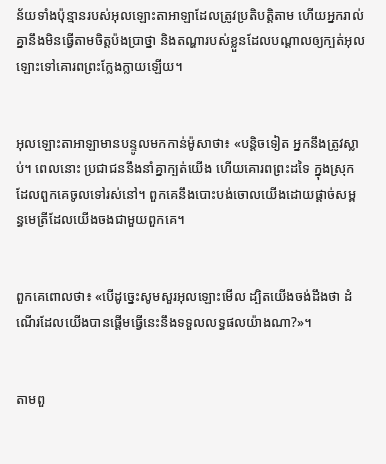ន័យទាំងប៉ុន្មានរបស់អុលឡោះ‌តាអាឡាដែលត្រូវប្រតិ‌បត្តិតាម ហើយអ្នករាល់គ្នានឹងមិនធ្វើតាមចិត្តប៉ងប្រាថ្នា និងតណ្ហារបស់ខ្លួនដែលបណ្តាលឲ្យក្បត់អុលឡោះទៅគោរពព្រះក្លែងក្លាយឡើយ។


អុលឡោះ‌តាអាឡាមានបន្ទូលមកកាន់ម៉ូសាថា៖ «បន្តិចទៀត អ្នកនឹងត្រូវស្លាប់។ ពេលនោះ ប្រជា‌ជននឹងនាំគ្នាក្បត់យើង ហើយគោរពព្រះដទៃ ក្នុងស្រុកដែលពួកគេចូលទៅរស់នៅ។ ពួកគេនឹងបោះបង់ចោលយើងដោយផ្តាច់សម្ពន្ធ‌មេត្រីដែលយើងចងជាមួយពួកគេ។


ពួកគេពោលថា៖ «បើដូច្នេះសូមសួរអុលឡោះមើល ដ្បិតយើងចង់ដឹងថា ដំណើរដែលយើងបានផ្តើមធ្វើនេះនឹងទទួលលទ្ធផលយ៉ាងណា?»។


តាមពួ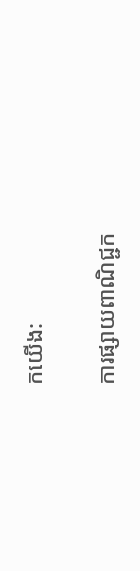កយើង:

ការផ្សាយពាណិជ្ជក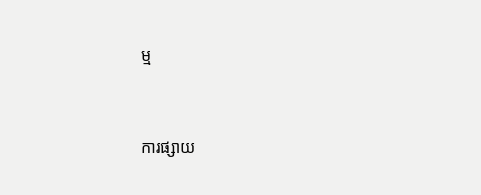ម្ម


ការផ្សាយ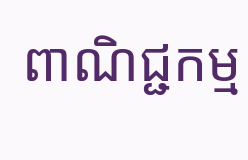ពាណិជ្ជកម្ម